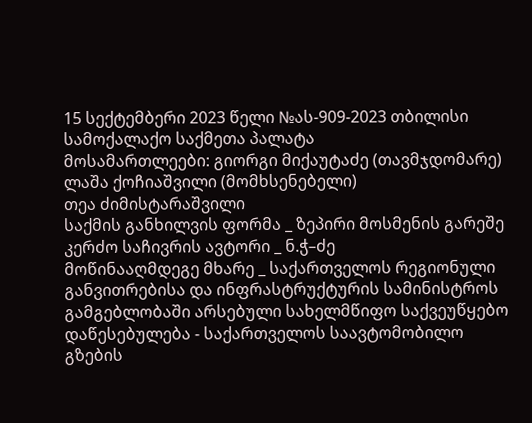15 სექტემბერი 2023 წელი №ას-909-2023 თბილისი
სამოქალაქო საქმეთა პალატა
მოსამართლეები: გიორგი მიქაუტაძე (თავმჯდომარე)
ლაშა ქოჩიაშვილი (მომხსენებელი)
თეა ძიმისტარაშვილი
საქმის განხილვის ფორმა _ ზეპირი მოსმენის გარეშე
კერძო საჩივრის ავტორი _ ნ.ჭ–ძე
მოწინააღმდეგე მხარე _ საქართველოს რეგიონული განვითრებისა და ინფრასტრუქტურის სამინისტროს გამგებლობაში არსებული სახელმწიფო საქვეუწყებო დაწესებულება - საქართველოს საავტომობილო გზების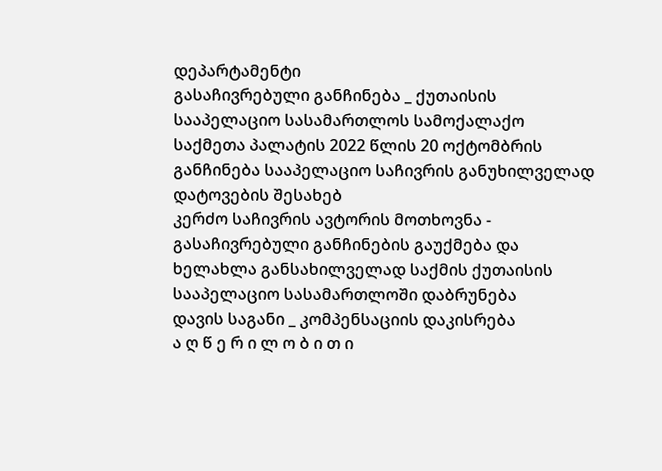დეპარტამენტი
გასაჩივრებული განჩინება _ ქუთაისის სააპელაციო სასამართლოს სამოქალაქო საქმეთა პალატის 2022 წლის 20 ოქტომბრის განჩინება სააპელაციო საჩივრის განუხილველად დატოვების შესახებ
კერძო საჩივრის ავტორის მოთხოვნა - გასაჩივრებული განჩინების გაუქმება და ხელახლა განსახილველად საქმის ქუთაისის სააპელაციო სასამართლოში დაბრუნება
დავის საგანი _ კომპენსაციის დაკისრება
ა ღ წ ე რ ი ლ ო ბ ი თ ი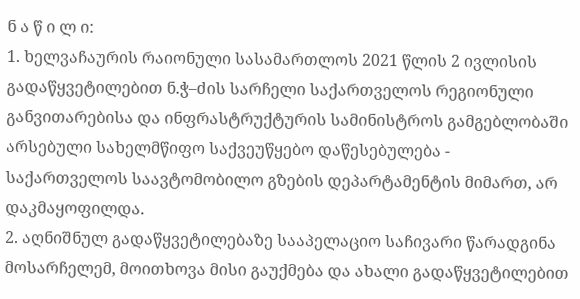ნ ა წ ი ლ ი:
1. ხელვაჩაურის რაიონული სასამართლოს 2021 წლის 2 ივლისის გადაწყვეტილებით ნ.ჭ–ძის სარჩელი საქართველოს რეგიონული განვითარებისა და ინფრასტრუქტურის სამინისტროს გამგებლობაში არსებული სახელმწიფო საქვეუწყებო დაწესებულება - საქართველოს საავტომობილო გზების დეპარტამენტის მიმართ, არ დაკმაყოფილდა.
2. აღნიშნულ გადაწყვეტილებაზე სააპელაციო საჩივარი წარადგინა მოსარჩელემ, მოითხოვა მისი გაუქმება და ახალი გადაწყვეტილებით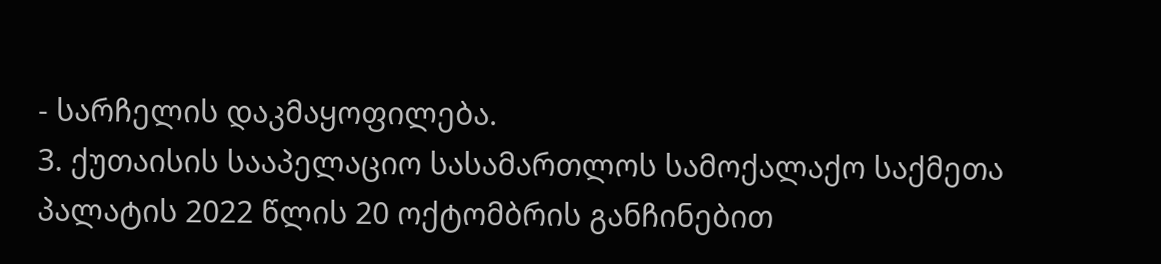- სარჩელის დაკმაყოფილება.
3. ქუთაისის სააპელაციო სასამართლოს სამოქალაქო საქმეთა პალატის 2022 წლის 20 ოქტომბრის განჩინებით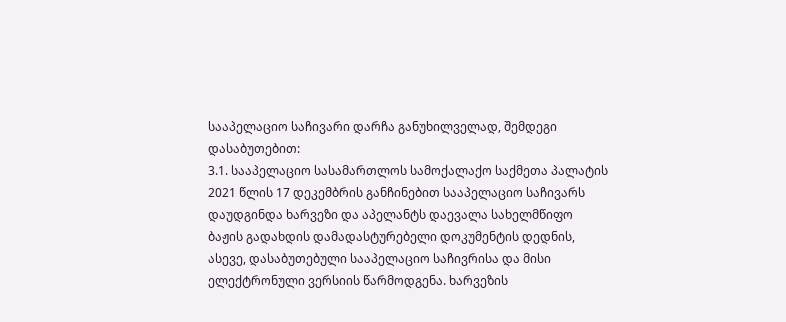სააპელაციო საჩივარი დარჩა განუხილველად, შემდეგი დასაბუთებით:
3.1. სააპელაციო სასამართლოს სამოქალაქო საქმეთა პალატის 2021 წლის 17 დეკემბრის განჩინებით სააპელაციო საჩივარს დაუდგინდა ხარვეზი და აპელანტს დაევალა სახელმწიფო ბაჟის გადახდის დამადასტურებელი დოკუმენტის დედნის, ასევე, დასაბუთებული სააპელაციო საჩივრისა და მისი ელექტრონული ვერსიის წარმოდგენა. ხარვეზის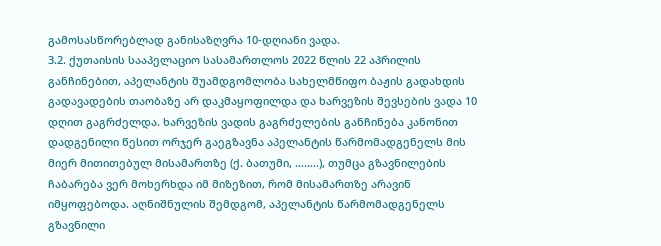გამოსასწორებლად განისაზღვრა 10-დღიანი ვადა.
3.2. ქუთაისის სააპელაციო სასამართლოს 2022 წლის 22 აპრილის განჩინებით, აპელანტის შუამდგომლობა სახელმწიფო ბაჟის გადახდის გადავადების თაობაზე არ დაკმაყოფილდა და ხარვეზის შევსების ვადა 10 დღით გაგრძელდა. ხარვეზის ვადის გაგრძელების განჩინება კანონით დადგენილი წესით ორჯერ გაეგზავნა აპელანტის წარმომადგენელს მის მიერ მითითებულ მისამართზე (ქ. ბათუმი, ........), თუმცა გზავნილების ჩაბარება ვერ მოხერხდა იმ მიზეზით, რომ მისამართზე არავინ იმყოფებოდა. აღნიშნულის შემდგომ, აპელანტის წარმომადგენელს გზავნილი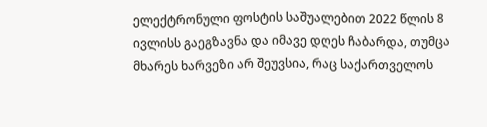ელექტრონული ფოსტის საშუალებით 2022 წლის 8 ივლისს გაეგზავნა და იმავე დღეს ჩაბარდა, თუმცა მხარეს ხარვეზი არ შეუვსია, რაც საქართველოს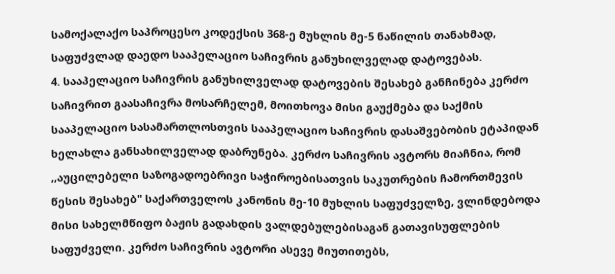სამოქალაქო საპროცესო კოდექსის 368-ე მუხლის მე-5 ნაწილის თანახმად, საფუძვლად დაედო სააპელაციო საჩივრის განუხილველად დატოვებას.
4. სააპელაციო საჩივრის განუხილველად დატოვების შესახებ განჩინება კერძო საჩივრით გაასაჩივრა მოსარჩელემ, მოითხოვა მისი გაუქმება და საქმის სააპელაციო სასამართლოსთვის სააპელაციო საჩივრის დასაშვებობის ეტაპიდან ხელახლა განსახილველად დაბრუნება. კერძო საჩივრის ავტორს მიაჩნია, რომ ,,აუცილებელი საზოგადოებრივი საჭიროებისათვის საკუთრების ჩამორთმევის წესის შესახებ" საქართველოს კანონის მე-10 მუხლის საფუძველზე, ვლინდებოდა მისი სახელმწიფო ბაჟის გადახდის ვალდებულებისაგან გათავისუფლების საფუძველი. კერძო საჩივრის ავტორი ასევე მიუთითებს,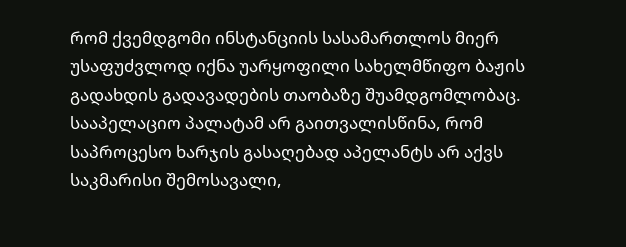რომ ქვემდგომი ინსტანციის სასამართლოს მიერ უსაფუძვლოდ იქნა უარყოფილი სახელმწიფო ბაჟის გადახდის გადავადების თაობაზე შუამდგომლობაც. სააპელაციო პალატამ არ გაითვალისწინა, რომ საპროცესო ხარჯის გასაღებად აპელანტს არ აქვს საკმარისი შემოსავალი,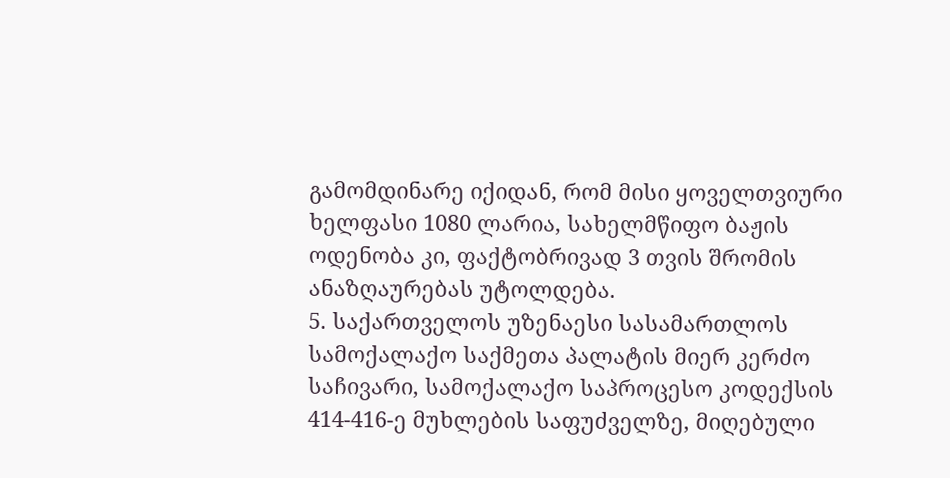გამომდინარე იქიდან, რომ მისი ყოველთვიური ხელფასი 1080 ლარია, სახელმწიფო ბაჟის ოდენობა კი, ფაქტობრივად 3 თვის შრომის ანაზღაურებას უტოლდება.
5. საქართველოს უზენაესი სასამართლოს სამოქალაქო საქმეთა პალატის მიერ კერძო საჩივარი, სამოქალაქო საპროცესო კოდექსის 414-416-ე მუხლების საფუძველზე, მიღებული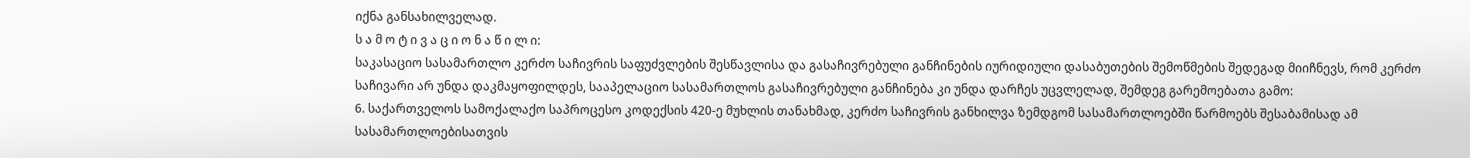იქნა განსახილველად.
ს ა მ ო ტ ი ვ ა ც ი ო ნ ა წ ი ლ ი:
საკასაციო სასამართლო კერძო საჩივრის საფუძვლების შესწავლისა და გასაჩივრებული განჩინების იურიდიული დასაბუთების შემოწმების შედეგად მიიჩნევს, რომ კერძო საჩივარი არ უნდა დაკმაყოფილდეს, სააპელაციო სასამართლოს გასაჩივრებული განჩინება კი უნდა დარჩეს უცვლელად, შემდეგ გარემოებათა გამო:
6. საქართველოს სამოქალაქო საპროცესო კოდექსის 420-ე მუხლის თანახმად, კერძო საჩივრის განხილვა ზემდგომ სასამართლოებში წარმოებს შესაბამისად ამ სასამართლოებისათვის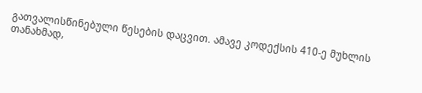გათვალისწინებული წესების დაცვით. ამავე კოდექსის 410-ე მუხლის თანახმად,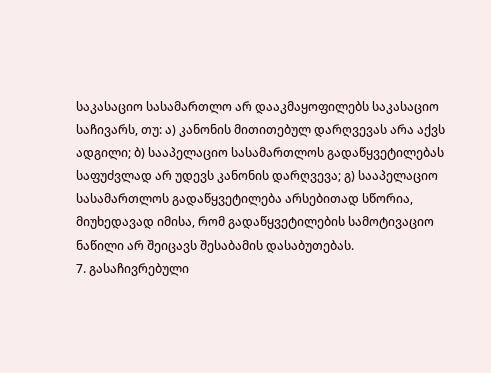საკასაციო სასამართლო არ დააკმაყოფილებს საკასაციო საჩივარს, თუ: ა) კანონის მითითებულ დარღვევას არა აქვს ადგილი; ბ) სააპელაციო სასამართლოს გადაწყვეტილებას საფუძვლად არ უდევს კანონის დარღვევა; გ) სააპელაციო სასამართლოს გადაწყვეტილება არსებითად სწორია, მიუხედავად იმისა, რომ გადაწყვეტილების სამოტივაციო ნაწილი არ შეიცავს შესაბამის დასაბუთებას.
7. გასაჩივრებული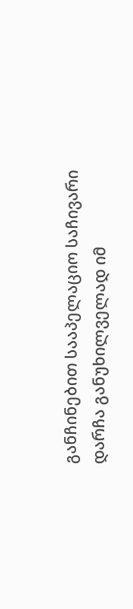განჩინებით სააპელაციო საჩივარი დარჩა განუხილველად იმ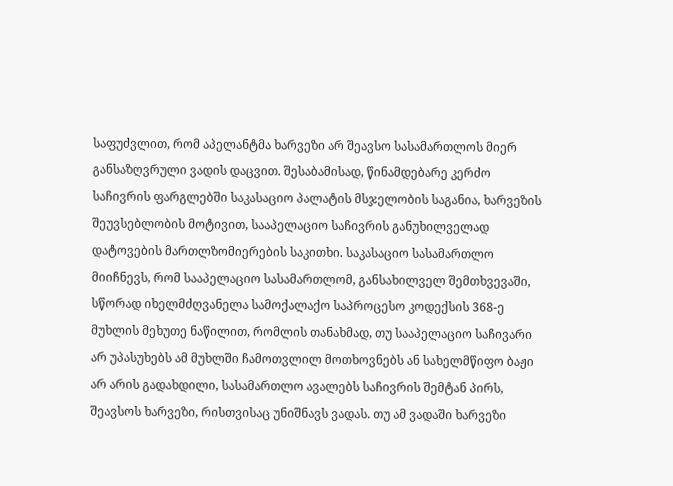საფუძვლით, რომ აპელანტმა ხარვეზი არ შეავსო სასამართლოს მიერ განსაზღვრული ვადის დაცვით. შესაბამისად, წინამდებარე კერძო საჩივრის ფარგლებში საკასაციო პალატის მსჯელობის საგანია, ხარვეზის შეუვსებლობის მოტივით, სააპელაციო საჩივრის განუხილველად დატოვების მართლზომიერების საკითხი. საკასაციო სასამართლო მიიჩნევს, რომ სააპელაციო სასამართლომ, განსახილველ შემთხვევაში, სწორად იხელმძღვანელა სამოქალაქო საპროცესო კოდექსის 368-ე მუხლის მეხუთე ნაწილით, რომლის თანახმად, თუ სააპელაციო საჩივარი არ უპასუხებს ამ მუხლში ჩამოთვლილ მოთხოვნებს ან სახელმწიფო ბაჟი არ არის გადახდილი, სასამართლო ავალებს საჩივრის შემტან პირს, შეავსოს ხარვეზი, რისთვისაც უნიშნავს ვადას. თუ ამ ვადაში ხარვეზი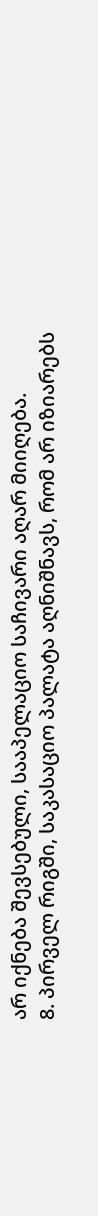არ იქნება შევსებული, სააპელაციო საჩივარი აღარ მიიღება.
8. პირველ რიგში, საკასაციო პალატა აღნიშნავს, რომ არ იზიარებს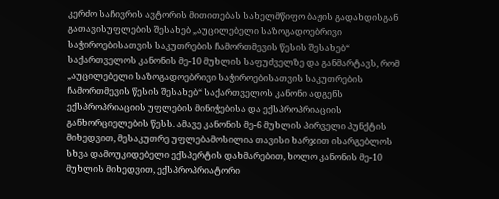კერძო საჩივრის ავტორის მითითებას სახელმწიფო ბაჟის გადახდისგან გათავისუფლების შესახებ „აუცილებელი საზოგადოებრივი საჭიროებისათვის საკუთრების ჩამორთმევის წესის შესახებ“ საქართველოს კანონის მე-10 მუხლის საფუძველზე და განმარტავს, რომ „აუცილებელი საზოგადოებრივი საჭიროებისათვის საკუთრების ჩამორთმევის წესის შესახებ“ საქართველოს კანონი ადგენს ექსპროპრიაციის უფლების მინიჭებისა და ექსპროპრიაციის განხორციელების წესს. ამავე კანონის მე-6 მუხლის პირველი პუნქტის მიხედვით, მესაკუთრე უფლებამოსილია თავისი ხარჯით ისარგებლოს სხვა დამოუკიდებელი ექსპერტის დახმარებით, ხოლო კანონის მე-10 მუხლის მიხედვით, ექსპროპრიატორი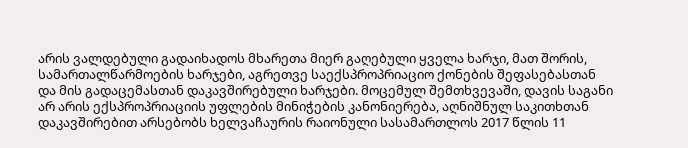არის ვალდებული გადაიხადოს მხარეთა მიერ გაღებული ყველა ხარჯი, მათ შორის, სამართალწარმოების ხარჯები, აგრეთვე საექსპროპრიაციო ქონების შეფასებასთან და მის გადაცემასთან დაკავშირებული ხარჯები. მოცემულ შემთხვევაში, დავის საგანი არ არის ექსპროპრიაციის უფლების მინიჭების კანონიერება, აღნიშნულ საკითხთან დაკავშირებით არსებობს ხელვაჩაურის რაიონული სასამართლოს 2017 წლის 11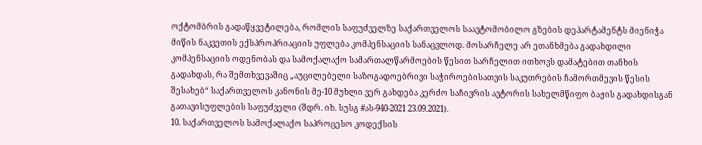ოქტომბრის გადაწყვეტილება, რომლის საფუძველზე საქართველოს საავტომობილო გზების დეპარტამენტს მიენიჭა მიწის ნაკვეთის ექსპროპრიაციის უფლება კომპენსაციის სანაცვლოდ. მოსარჩელე არ ეთანხმება გადახდილი კომპენსაციის ოდენობას და სამოქალაქო სამართალწარმოების წესით სარჩელით ითხოვს დამატებით თანხის გადახდას, რა შემთხვევაშიც „აუცილებელი საზოგადოებრივი საჭიროებისათვის საკუთრების ჩამორთმევის წესის შესახებ“ საქართველოს კანონის მე-10 მუხლი ვერ გახდება კერძო საჩივრის ავტორის სახელმწიფო ბაჟის გადახდისგან გათავისუფლების საფუძველი (შდრ. იხ. სუსგ #ას-940-2021 23.09.2021).
10. საქართველოს სამოქალაქო საპროცესო კოდექსის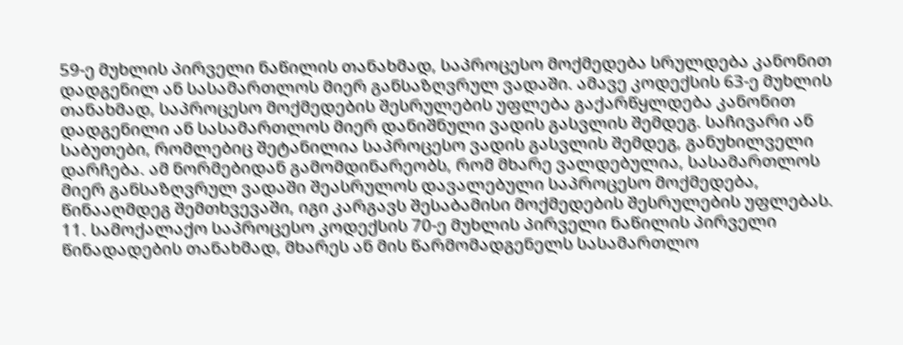59-ე მუხლის პირველი ნაწილის თანახმად, საპროცესო მოქმედება სრულდება კანონით დადგენილ ან სასამართლოს მიერ განსაზღვრულ ვადაში. ამავე კოდექსის 63-ე მუხლის თანახმად, საპროცესო მოქმედების შესრულების უფლება გაქარწყლდება კანონით დადგენილი ან სასამართლოს მიერ დანიშნული ვადის გასვლის შემდეგ. საჩივარი ან საბუთები, რომლებიც შეტანილია საპროცესო ვადის გასვლის შემდეგ, განუხილველი დარჩება. ამ ნორმებიდან გამომდინარეობს, რომ მხარე ვალდებულია, სასამართლოს მიერ განსაზღვრულ ვადაში შეასრულოს დავალებული საპროცესო მოქმედება, წინააღმდეგ შემთხვევაში, იგი კარგავს შესაბამისი მოქმედების შესრულების უფლებას. 11. სამოქალაქო საპროცესო კოდექსის 70-ე მუხლის პირველი ნაწილის პირველი წინადადების თანახმად, მხარეს ან მის წარმომადგენელს სასამართლო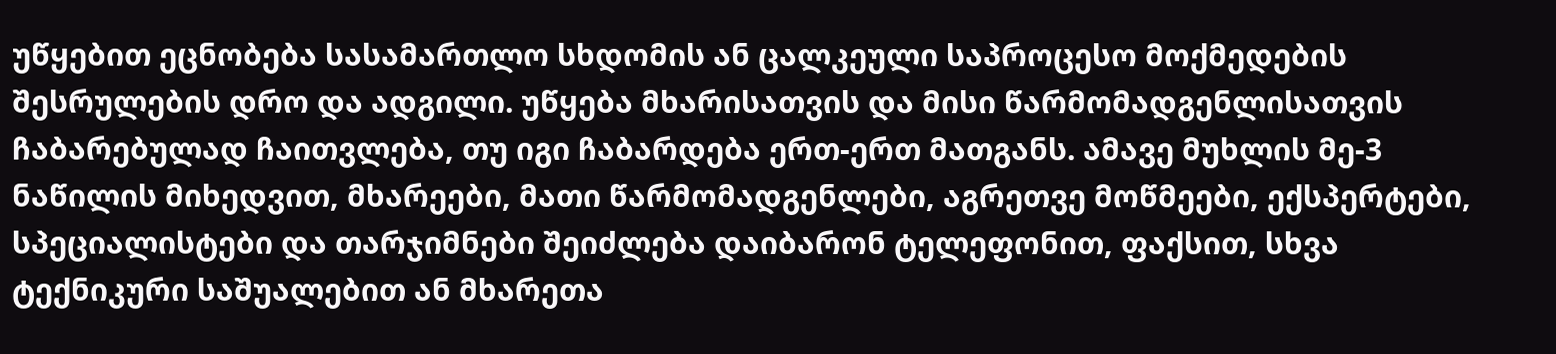უწყებით ეცნობება სასამართლო სხდომის ან ცალკეული საპროცესო მოქმედების შესრულების დრო და ადგილი. უწყება მხარისათვის და მისი წარმომადგენლისათვის ჩაბარებულად ჩაითვლება, თუ იგი ჩაბარდება ერთ-ერთ მათგანს. ამავე მუხლის მე-3 ნაწილის მიხედვით, მხარეები, მათი წარმომადგენლები, აგრეთვე მოწმეები, ექსპერტები, სპეციალისტები და თარჯიმნები შეიძლება დაიბარონ ტელეფონით, ფაქსით, სხვა ტექნიკური საშუალებით ან მხარეთა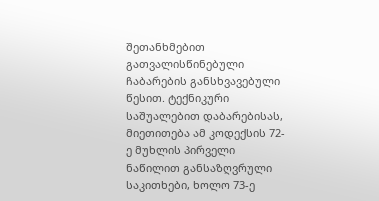შეთანხმებით გათვალისწინებული ჩაბარების განსხვავებული წესით. ტექნიკური საშუალებით დაბარებისას, მიეთითება ამ კოდექსის 72-ე მუხლის პირველი ნაწილით განსაზღვრული საკითხები, ხოლო 73-ე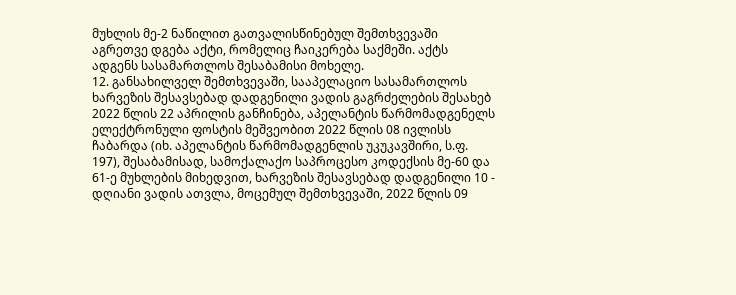მუხლის მე-2 ნაწილით გათვალისწინებულ შემთხვევაში აგრეთვე დგება აქტი, რომელიც ჩაიკერება საქმეში. აქტს ადგენს სასამართლოს შესაბამისი მოხელე.
12. განსახილველ შემთხვევაში, სააპელაციო სასამართლოს ხარვეზის შესავსებად დადგენილი ვადის გაგრძელების შესახებ 2022 წლის 22 აპრილის განჩინება, აპელანტის წარმომადგენელს ელექტრონული ფოსტის მეშვეობით 2022 წლის 08 ივლისს ჩაბარდა (იხ. აპელანტის წარმომადგენლის უკუკავშირი, ს.ფ. 197), შესაბამისად, სამოქალაქო საპროცესო კოდექსის მე-60 და 61-ე მუხლების მიხედვით, ხარვეზის შესავსებად დადგენილი 10 - დღიანი ვადის ათვლა, მოცემულ შემთხვევაში, 2022 წლის 09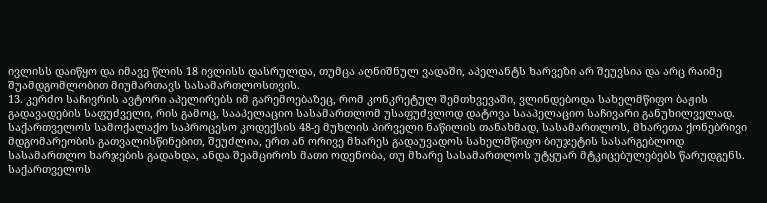ივლისს დაიწყო და იმავე წლის 18 ივლისს დასრულდა, თუმცა აღნიშნულ ვადაში, აპელანტს ხარვეზი არ შეუვსია და არც რაიმე შუამდგომლობით მიუმართავს სასამართლოსთვის.
13. კერძო საჩივრის ავტორი აპელირებს იმ გარემოებაზეც, რომ კონკრეტულ შემთხვევაში, ვლინდებოდა სახელმწიფო ბაჟის გადავადების საფუძველი, რის გამოც, სააპელაციო სასამართლომ უსაფუძვლოდ დატოვა სააპელაციო საჩივარი განუხილველად.
საქართველოს სამოქალაქო საპროცესო კოდექსის 48-ე მუხლის პირველი ნაწილის თანახმად, სასამართლოს, მხარეთა ქონებრივი მდგომარეობის გათვალისწინებით, შეუძლია, ერთ ან ორივე მხარეს გადაუვადოს სახელმწიფო ბიუჯეტის სასარგებლოდ სასამართლო ხარჯების გადახდა, ანდა შეამციროს მათი ოდენობა, თუ მხარე სასამართლოს უტყუარ მტკიცებულებებს წარუდგენს. საქართველოს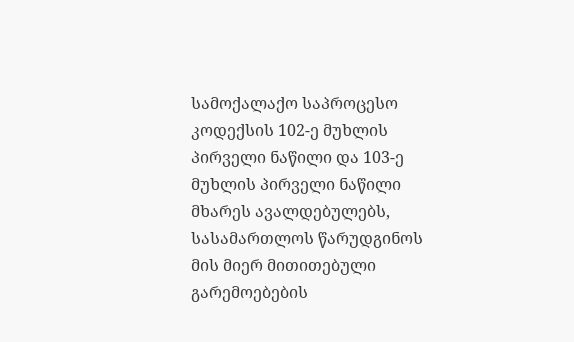სამოქალაქო საპროცესო კოდექსის 102-ე მუხლის პირველი ნაწილი და 103-ე მუხლის პირველი ნაწილი მხარეს ავალდებულებს, სასამართლოს წარუდგინოს მის მიერ მითითებული გარემოებების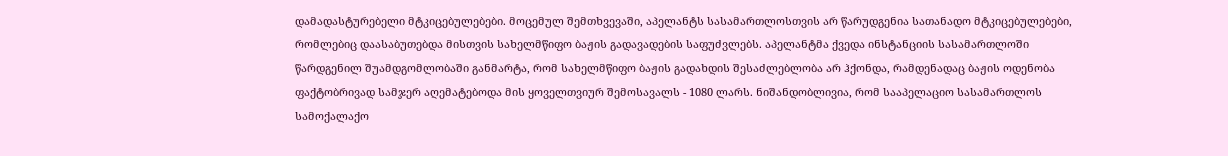დამადასტურებელი მტკიცებულებები. მოცემულ შემთხვევაში, აპელანტს სასამართლოსთვის არ წარუდგენია სათანადო მტკიცებულებები, რომლებიც დაასაბუთებდა მისთვის სახელმწიფო ბაჟის გადავადების საფუძვლებს. აპელანტმა ქვედა ინსტანციის სასამართლოში წარდგენილ შუამდგომლობაში განმარტა, რომ სახელმწიფო ბაჟის გადახდის შესაძლებლობა არ ჰქონდა, რამდენადაც ბაჟის ოდენობა ფაქტობრივად სამჯერ აღემატებოდა მის ყოველთვიურ შემოსავალს - 1080 ლარს. ნიშანდობლივია, რომ სააპელაციო სასამართლოს სამოქალაქო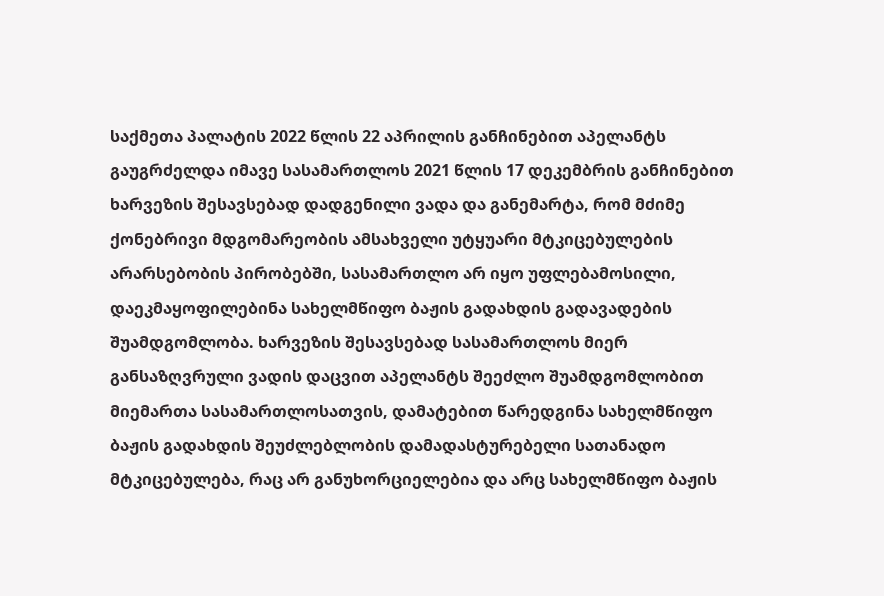საქმეთა პალატის 2022 წლის 22 აპრილის განჩინებით აპელანტს გაუგრძელდა იმავე სასამართლოს 2021 წლის 17 დეკემბრის განჩინებით ხარვეზის შესავსებად დადგენილი ვადა და განემარტა, რომ მძიმე ქონებრივი მდგომარეობის ამსახველი უტყუარი მტკიცებულების არარსებობის პირობებში, სასამართლო არ იყო უფლებამოსილი, დაეკმაყოფილებინა სახელმწიფო ბაჟის გადახდის გადავადების შუამდგომლობა. ხარვეზის შესავსებად სასამართლოს მიერ განსაზღვრული ვადის დაცვით აპელანტს შეეძლო შუამდგომლობით მიემართა სასამართლოსათვის, დამატებით წარედგინა სახელმწიფო ბაჟის გადახდის შეუძლებლობის დამადასტურებელი სათანადო მტკიცებულება, რაც არ განუხორციელებია და არც სახელმწიფო ბაჟის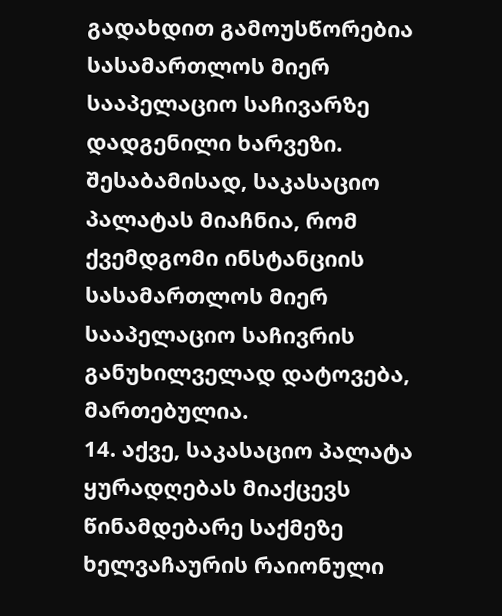გადახდით გამოუსწორებია სასამართლოს მიერ სააპელაციო საჩივარზე დადგენილი ხარვეზი. შესაბამისად, საკასაციო პალატას მიაჩნია, რომ ქვემდგომი ინსტანციის სასამართლოს მიერ სააპელაციო საჩივრის განუხილველად დატოვება, მართებულია.
14. აქვე, საკასაციო პალატა ყურადღებას მიაქცევს წინამდებარე საქმეზე ხელვაჩაურის რაიონული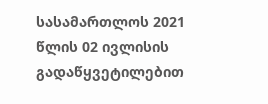სასამართლოს 2021 წლის 02 ივლისის გადაწყვეტილებით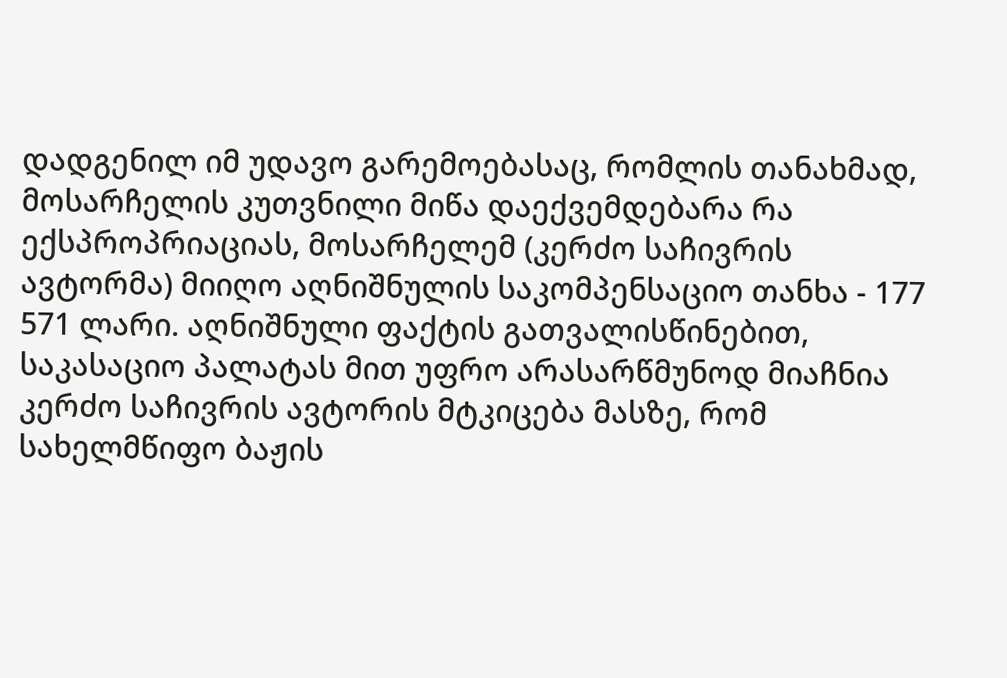დადგენილ იმ უდავო გარემოებასაც, რომლის თანახმად, მოსარჩელის კუთვნილი მიწა დაექვემდებარა რა ექსპროპრიაციას, მოსარჩელემ (კერძო საჩივრის ავტორმა) მიიღო აღნიშნულის საკომპენსაციო თანხა - 177 571 ლარი. აღნიშნული ფაქტის გათვალისწინებით, საკასაციო პალატას მით უფრო არასარწმუნოდ მიაჩნია კერძო საჩივრის ავტორის მტკიცება მასზე, რომ სახელმწიფო ბაჟის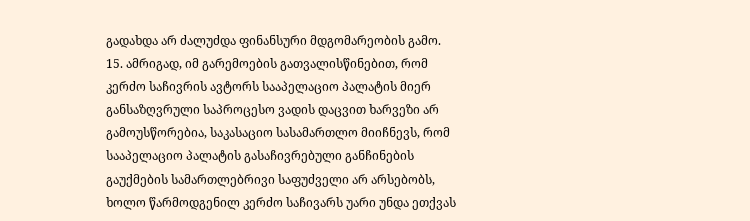გადახდა არ ძალუძდა ფინანსური მდგომარეობის გამო.
15. ამრიგად, იმ გარემოების გათვალისწინებით, რომ კერძო საჩივრის ავტორს სააპელაციო პალატის მიერ განსაზღვრული საპროცესო ვადის დაცვით ხარვეზი არ გამოუსწორებია, საკასაციო სასამართლო მიიჩნევს, რომ სააპელაციო პალატის გასაჩივრებული განჩინების გაუქმების სამართლებრივი საფუძველი არ არსებობს, ხოლო წარმოდგენილ კერძო საჩივარს უარი უნდა ეთქვას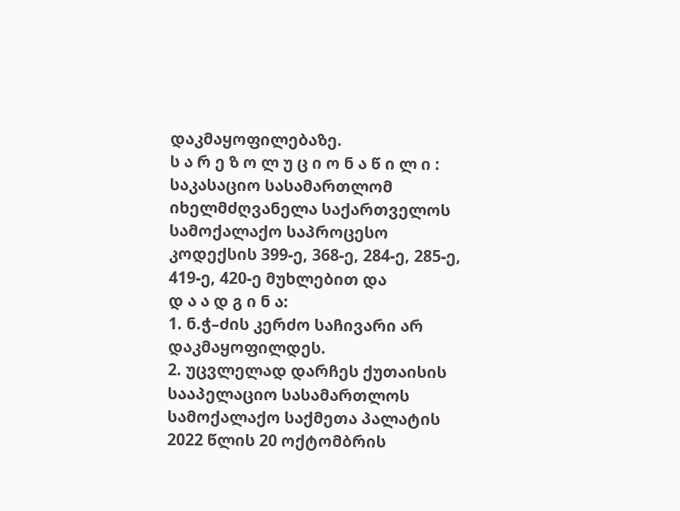დაკმაყოფილებაზე.
ს ა რ ე ზ ო ლ უ ც ი ო ნ ა წ ი ლ ი :
საკასაციო სასამართლომ იხელმძღვანელა საქართველოს სამოქალაქო საპროცესო კოდექსის 399-ე, 368-ე, 284-ე, 285-ე, 419-ე, 420-ე მუხლებით და
დ ა ა დ გ ი ნ ა:
1. ნ.ჭ–ძის კერძო საჩივარი არ დაკმაყოფილდეს.
2. უცვლელად დარჩეს ქუთაისის სააპელაციო სასამართლოს სამოქალაქო საქმეთა პალატის 2022 წლის 20 ოქტომბრის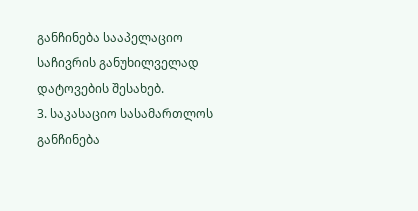განჩინება სააპელაციო საჩივრის განუხილველად დატოვების შესახებ.
3. საკასაციო სასამართლოს განჩინება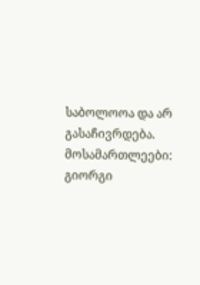საბოლოოა და არ გასაჩივრდება.
მოსამართლეები: გიორგი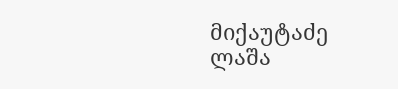მიქაუტაძე
ლაშა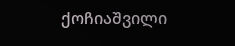ქოჩიაშვილი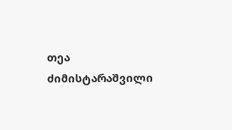თეა ძიმისტარაშვილი